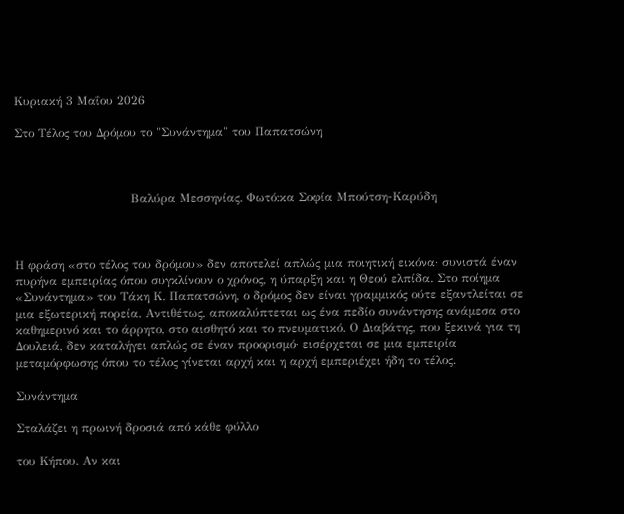Κυριακή 3 Μαΐου 2026

Στο Τέλος του Δρόμου το "Συνάντημα" του Παπατσώνη



                             Βαλύρα Μεσσηνίας. Φωτό:κα Σοφία Μπούτση-Καρύδη



Η φράση «στο τέλος του δρόμου» δεν αποτελεί απλώς μια ποιητική εικόνα· συνιστά έναν πυρήνα εμπειρίας όπου συγκλίνουν ο χρόνος, η ύπαρξη και η Θεού ελπίδα. Στο ποίημα «Συνάντημα» του Τάκη Κ. Παπατσώνη, ο δρόμος δεν είναι γραμμικός ούτε εξαντλείται σε μια εξωτερική πορεία. Αντιθέτως, αποκαλύπτεται ως ένα πεδίο συνάντησης ανάμεσα στο καθημερινό και το άρρητο, στο αισθητό και το πνευματικό. Ο Διαβάτης, που ξεκινά για τη Δουλειά, δεν καταλήγει απλώς σε έναν προορισμό· εισέρχεται σε μια εμπειρία μεταμόρφωσης όπου το τέλος γίνεται αρχή και η αρχή εμπεριέχει ήδη το τέλος.

Συνάντημα

Σταλάζει η πρωινή δροσιά από κάθε φύλλο

του Κήπου. Αν και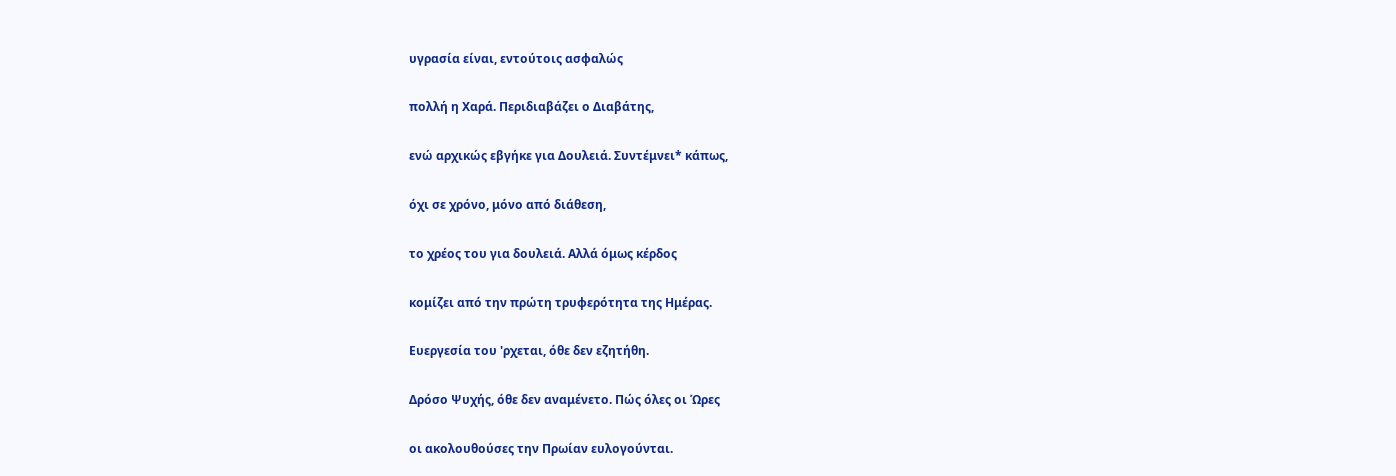υγρασία είναι, εντούτοις ασφαλώς

πολλή η Χαρά. Περιδιαβάζει ο Διαβάτης,

ενώ αρχικώς εβγήκε για Δουλειά. Συντέμνει* κάπως,

όχι σε χρόνο, μόνο από διάθεση,

το χρέος του για δουλειά. Αλλά όμως κέρδος

κομίζει από την πρώτη τρυφερότητα της Ημέρας.

Ευεργεσία του 'ρχεται, όθε δεν εζητήθη.

Δρόσο Ψυχής, όθε δεν αναμένετο. Πώς όλες οι Ώρες

οι ακολουθούσες την Πρωίαν ευλογούνται.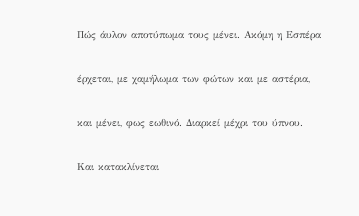Πώς άυλον αποτύπωμα τους μένει. Ακόμη η Εσπέρα

έρχεται, με χαμήλωμα των φώτων και με αστέρια,

και μένει, φως εωθινό. Διαρκεί μέχρι του ύπνου.

Και κατακλίνεται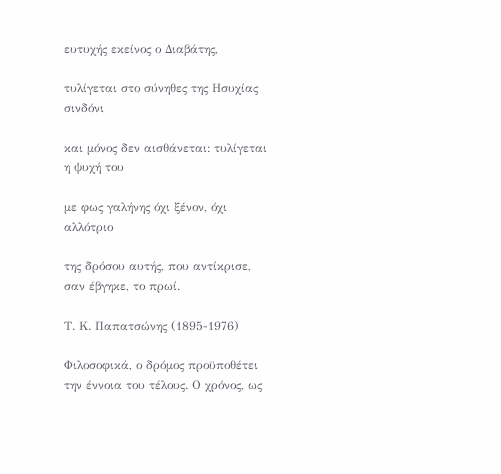ευτυχής εκείνος ο Διαβάτης,

τυλίγεται στο σύνηθες της Ησυχίας σινδόνι

και μόνος δεν αισθάνεται: τυλίγεται η ψυχή του

με φως γαλήνης όχι ξένον, όχι αλλότριο

της δρόσου αυτής, που αντίκρισε, σαν έβγηκε, το πρωί.

Τ. Κ. Παπατσώνης (1895-1976)

Φιλοσοφικά, ο δρόμος προϋποθέτει την έννοια του τέλους. Ο χρόνος, ως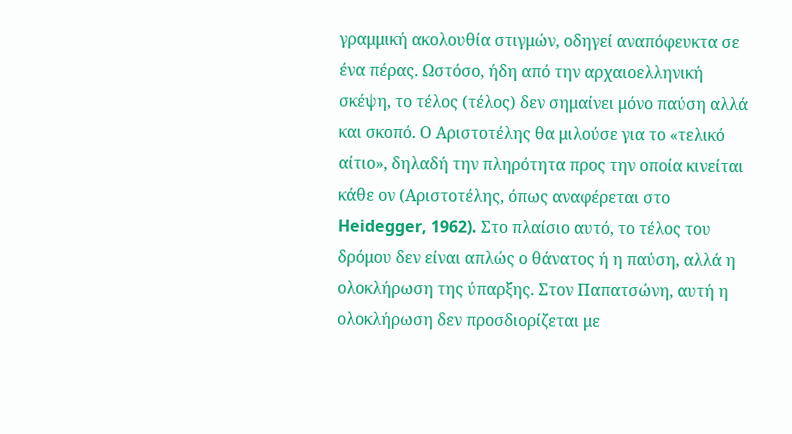γραμμική ακολουθία στιγμών, οδηγεί αναπόφευκτα σε ένα πέρας. Ωστόσο, ήδη από την αρχαιοελληνική σκέψη, το τέλος (τέλος) δεν σημαίνει μόνο παύση αλλά και σκοπό. Ο Αριστοτέλης θα μιλούσε για το «τελικό αίτιο», δηλαδή την πληρότητα προς την οποία κινείται κάθε ον (Αριστοτέλης, όπως αναφέρεται στο Heidegger, 1962). Στο πλαίσιο αυτό, το τέλος του δρόμου δεν είναι απλώς ο θάνατος ή η παύση, αλλά η ολοκλήρωση της ύπαρξης. Στον Παπατσώνη, αυτή η ολοκλήρωση δεν προσδιορίζεται με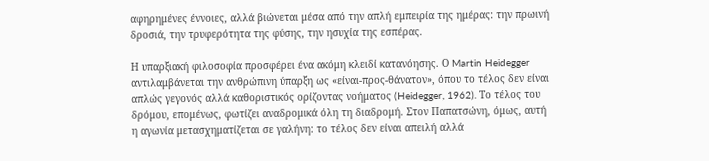αφηρημένες έννοιες, αλλά βιώνεται μέσα από την απλή εμπειρία της ημέρας: την πρωινή δροσιά, την τρυφερότητα της φύσης, την ησυχία της εσπέρας.

Η υπαρξιακή φιλοσοφία προσφέρει ένα ακόμη κλειδί κατανόησης. Ο Martin Heidegger αντιλαμβάνεται την ανθρώπινη ύπαρξη ως «είναι-προς-θάνατον», όπου το τέλος δεν είναι απλώς γεγονός αλλά καθοριστικός ορίζοντας νοήματος (Heidegger, 1962). Το τέλος του δρόμου, επομένως, φωτίζει αναδρομικά όλη τη διαδρομή. Στον Παπατσώνη, όμως, αυτή η αγωνία μετασχηματίζεται σε γαλήνη: το τέλος δεν είναι απειλή αλλά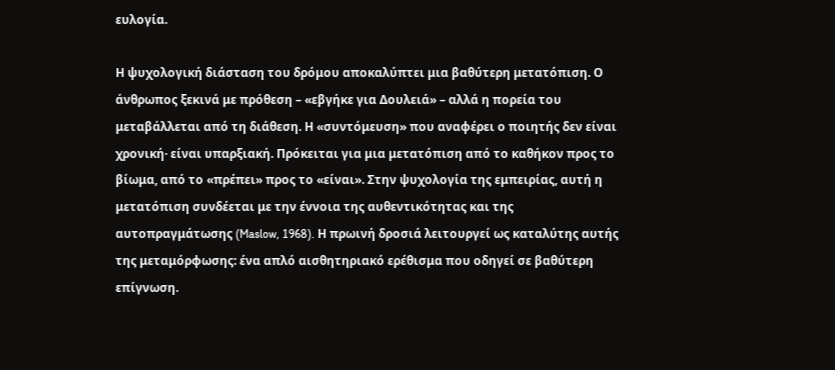ευλογία.

Η ψυχολογική διάσταση του δρόμου αποκαλύπτει μια βαθύτερη μετατόπιση. Ο άνθρωπος ξεκινά με πρόθεση – «εβγήκε για Δουλειά» – αλλά η πορεία του μεταβάλλεται από τη διάθεση. Η «συντόμευση» που αναφέρει ο ποιητής δεν είναι χρονική· είναι υπαρξιακή. Πρόκειται για μια μετατόπιση από το καθήκον προς το βίωμα, από το «πρέπει» προς το «είναι». Στην ψυχολογία της εμπειρίας, αυτή η μετατόπιση συνδέεται με την έννοια της αυθεντικότητας και της αυτοπραγμάτωσης (Maslow, 1968). Η πρωινή δροσιά λειτουργεί ως καταλύτης αυτής της μεταμόρφωσης: ένα απλό αισθητηριακό ερέθισμα που οδηγεί σε βαθύτερη επίγνωση.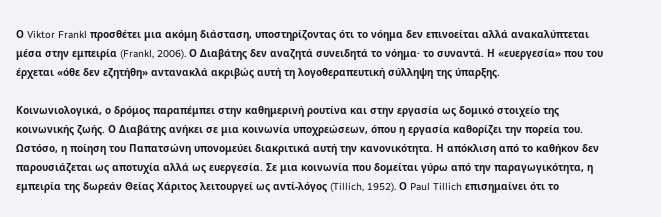Ο Viktor Frankl προσθέτει μια ακόμη διάσταση, υποστηρίζοντας ότι το νόημα δεν επινοείται αλλά ανακαλύπτεται μέσα στην εμπειρία (Frankl, 2006). Ο Διαβάτης δεν αναζητά συνειδητά το νόημα· το συναντά. Η «ευεργεσία» που του έρχεται «όθε δεν εζητήθη» αντανακλά ακριβώς αυτή τη λογοθεραπευτική σύλληψη της ύπαρξης.

Κοινωνιολογικά, ο δρόμος παραπέμπει στην καθημερινή ρουτίνα και στην εργασία ως δομικό στοιχείο της κοινωνικής ζωής. Ο Διαβάτης ανήκει σε μια κοινωνία υποχρεώσεων, όπου η εργασία καθορίζει την πορεία του. Ωστόσο, η ποίηση του Παπατσώνη υπονομεύει διακριτικά αυτή την κανονικότητα. Η απόκλιση από το καθήκον δεν παρουσιάζεται ως αποτυχία αλλά ως ευεργεσία. Σε μια κοινωνία που δομείται γύρω από την παραγωγικότητα, η εμπειρία της δωρεάν Θείας Χάριτος λειτουργεί ως αντί-λόγος (Tillich, 1952). Ο Paul Tillich επισημαίνει ότι το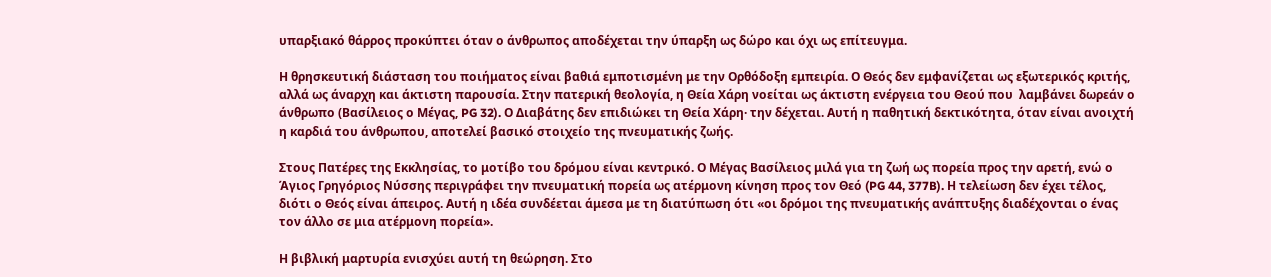υπαρξιακό θάρρος προκύπτει όταν ο άνθρωπος αποδέχεται την ύπαρξη ως δώρο και όχι ως επίτευγμα.

Η θρησκευτική διάσταση του ποιήματος είναι βαθιά εμποτισμένη με την Ορθόδοξη εμπειρία. Ο Θεός δεν εμφανίζεται ως εξωτερικός κριτής, αλλά ως άναρχη και άκτιστη παρουσία. Στην πατερική θεολογία, η Θεία Χάρη νοείται ως άκτιστη ενέργεια του Θεού που  λαμβάνει δωρεάν ο άνθρωπο (Βασίλειος ο Μέγας, PG 32). Ο Διαβάτης δεν επιδιώκει τη Θεία Χάρη· την δέχεται. Αυτή η παθητική δεκτικότητα, όταν είναι ανοιχτή η καρδιά του άνθρωπου, αποτελεί βασικό στοιχείο της πνευματικής ζωής.

Στους Πατέρες της Εκκλησίας, το μοτίβο του δρόμου είναι κεντρικό. Ο Μέγας Βασίλειος μιλά για τη ζωή ως πορεία προς την αρετή, ενώ ο Άγιος Γρηγόριος Νύσσης περιγράφει την πνευματική πορεία ως ατέρμονη κίνηση προς τον Θεό (PG 44, 377B). Η τελείωση δεν έχει τέλος, διότι ο Θεός είναι άπειρος. Αυτή η ιδέα συνδέεται άμεσα με τη διατύπωση ότι «οι δρόμοι της πνευματικής ανάπτυξης διαδέχονται ο ένας τον άλλο σε μια ατέρμονη πορεία».

Η βιβλική μαρτυρία ενισχύει αυτή τη θεώρηση. Στο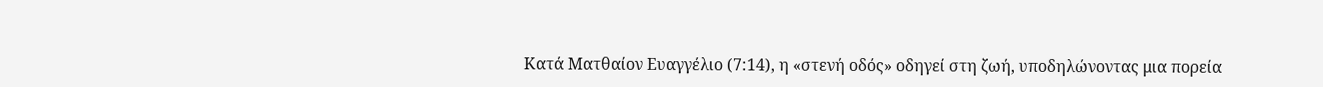Κατά Ματθαίον Ευαγγέλιο (7:14), η «στενή οδός» οδηγεί στη ζωή, υποδηλώνοντας μια πορεία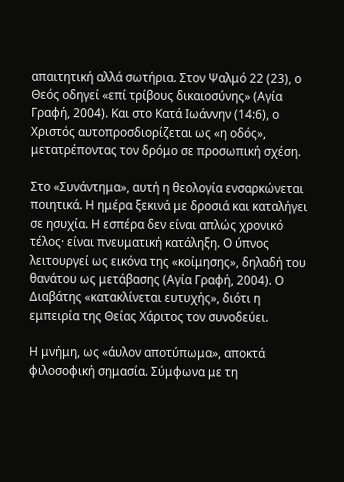απαιτητική αλλά σωτήρια. Στον Ψαλμό 22 (23), ο Θεός οδηγεί «επί τρίβους δικαιοσύνης» (Αγία Γραφή, 2004). Και στο Κατά Ιωάννην (14:6), ο Χριστός αυτοπροσδιορίζεται ως «η οδός», μετατρέποντας τον δρόμο σε προσωπική σχέση.

Στο «Συνάντημα», αυτή η θεολογία ενσαρκώνεται ποιητικά. Η ημέρα ξεκινά με δροσιά και καταλήγει σε ησυχία. Η εσπέρα δεν είναι απλώς χρονικό τέλος· είναι πνευματική κατάληξη. Ο ύπνος λειτουργεί ως εικόνα της «κοίμησης», δηλαδή του θανάτου ως μετάβασης (Αγία Γραφή, 2004). Ο Διαβάτης «κατακλίνεται ευτυχής», διότι η εμπειρία της Θείας Χάριτος τον συνοδεύει.

Η μνήμη, ως «άυλον αποτύπωμα», αποκτά φιλοσοφική σημασία. Σύμφωνα με τη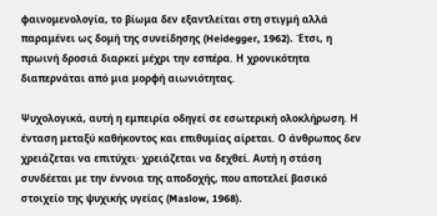φαινομενολογία, το βίωμα δεν εξαντλείται στη στιγμή αλλά παραμένει ως δομή της συνείδησης (Heidegger, 1962). Έτσι, η πρωινή δροσιά διαρκεί μέχρι την εσπέρα. Η χρονικότητα διαπερνάται από μια μορφή αιωνιότητας.

Ψυχολογικά, αυτή η εμπειρία οδηγεί σε εσωτερική ολοκλήρωση. Η ένταση μεταξύ καθήκοντος και επιθυμίας αίρεται. Ο άνθρωπος δεν χρειάζεται να επιτύχει· χρειάζεται να δεχθεί. Αυτή η στάση συνδέεται με την έννοια της αποδοχής, που αποτελεί βασικό στοιχείο της ψυχικής υγείας (Maslow, 1968).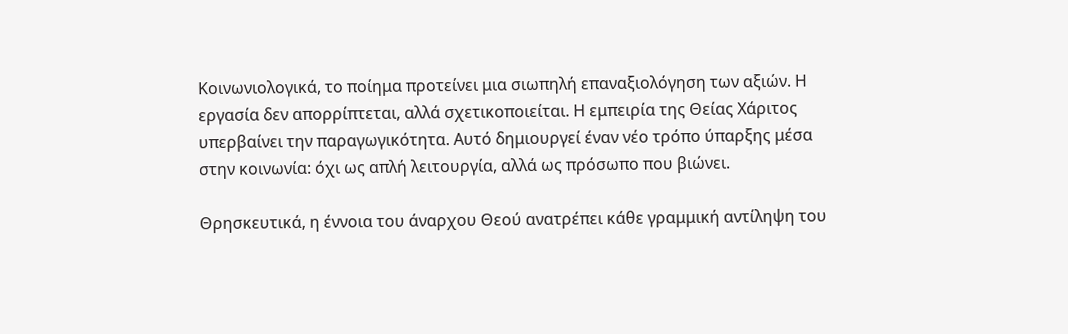Κοινωνιολογικά, το ποίημα προτείνει μια σιωπηλή επαναξιολόγηση των αξιών. Η εργασία δεν απορρίπτεται, αλλά σχετικοποιείται. Η εμπειρία της Θείας Χάριτος υπερβαίνει την παραγωγικότητα. Αυτό δημιουργεί έναν νέο τρόπο ύπαρξης μέσα στην κοινωνία: όχι ως απλή λειτουργία, αλλά ως πρόσωπο που βιώνει.

Θρησκευτικά, η έννοια του άναρχου Θεού ανατρέπει κάθε γραμμική αντίληψη του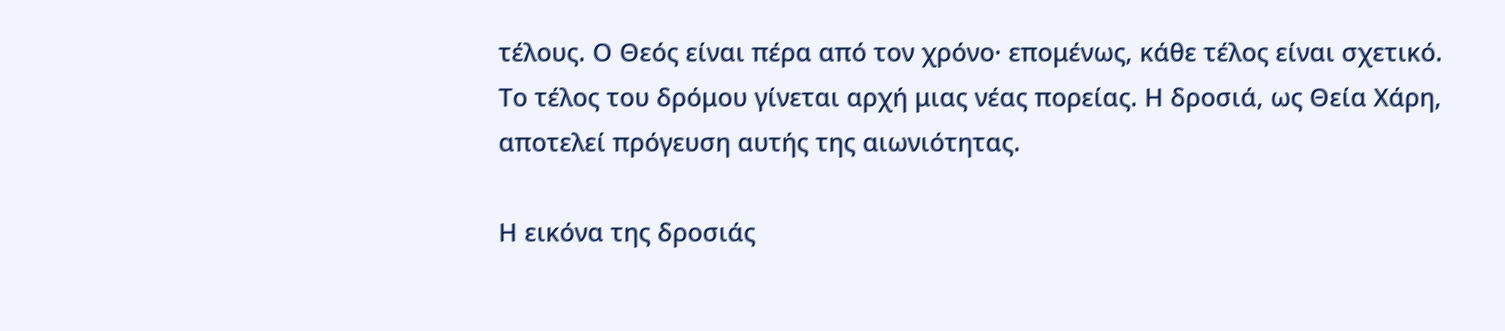τέλους. Ο Θεός είναι πέρα από τον χρόνο· επομένως, κάθε τέλος είναι σχετικό. Το τέλος του δρόμου γίνεται αρχή μιας νέας πορείας. Η δροσιά, ως Θεία Χάρη, αποτελεί πρόγευση αυτής της αιωνιότητας.

Η εικόνα της δροσιάς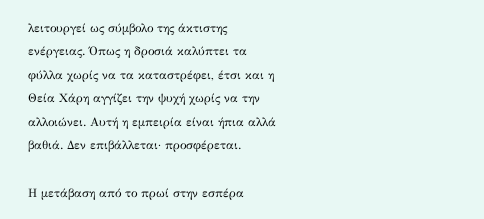λειτουργεί ως σύμβολο της άκτιστης ενέργειας. Όπως η δροσιά καλύπτει τα φύλλα χωρίς να τα καταστρέφει, έτσι και η Θεία Χάρη αγγίζει την ψυχή χωρίς να την αλλοιώνει. Αυτή η εμπειρία είναι ήπια αλλά βαθιά. Δεν επιβάλλεται· προσφέρεται.

Η μετάβαση από το πρωί στην εσπέρα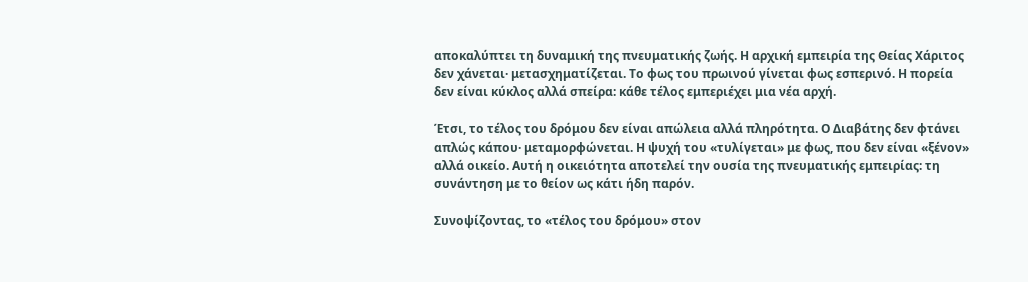αποκαλύπτει τη δυναμική της πνευματικής ζωής. Η αρχική εμπειρία της Θείας Χάριτος δεν χάνεται· μετασχηματίζεται. Το φως του πρωινού γίνεται φως εσπερινό. Η πορεία δεν είναι κύκλος αλλά σπείρα: κάθε τέλος εμπεριέχει μια νέα αρχή.

Έτσι, το τέλος του δρόμου δεν είναι απώλεια αλλά πληρότητα. Ο Διαβάτης δεν φτάνει απλώς κάπου· μεταμορφώνεται. Η ψυχή του «τυλίγεται» με φως, που δεν είναι «ξένον» αλλά οικείο. Αυτή η οικειότητα αποτελεί την ουσία της πνευματικής εμπειρίας: τη συνάντηση με το θείον ως κάτι ήδη παρόν.

Συνοψίζοντας, το «τέλος του δρόμου» στον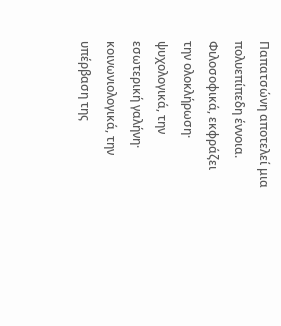Παπατσώνη αποτελεί μια πολυεπίπεδη έννοια. Φιλοσοφικά, εκφράζει την ολοκλήρωση· ψυχολογικά, την εσωτερική γαλήνη· κοινωνιολογικά, την υπέρβαση της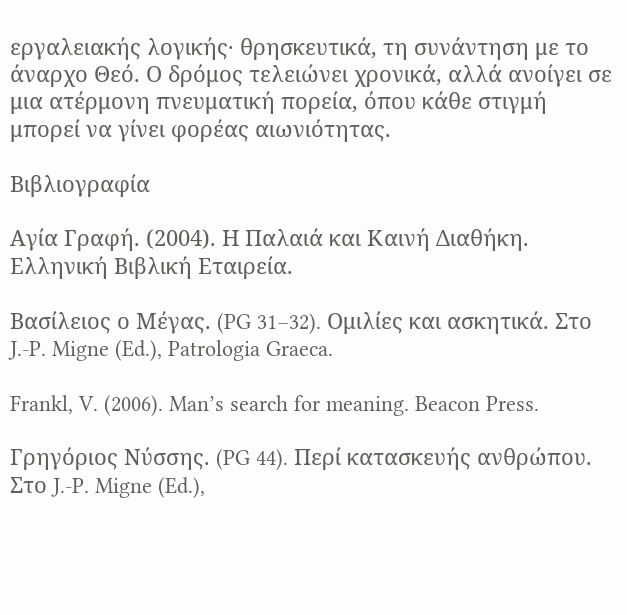εργαλειακής λογικής· θρησκευτικά, τη συνάντηση με το άναρχο Θεό. Ο δρόμος τελειώνει χρονικά, αλλά ανοίγει σε μια ατέρμονη πνευματική πορεία, όπου κάθε στιγμή μπορεί να γίνει φορέας αιωνιότητας.

Βιβλιογραφία

Αγία Γραφή. (2004). Η Παλαιά και Καινή Διαθήκη. Ελληνική Βιβλική Εταιρεία.

Βασίλειος ο Μέγας. (PG 31–32). Ομιλίες και ασκητικά. Στο J.-P. Migne (Ed.), Patrologia Graeca.

Frankl, V. (2006). Man’s search for meaning. Beacon Press.

Γρηγόριος Νύσσης. (PG 44). Περί κατασκευής ανθρώπου. Στο J.-P. Migne (Ed.),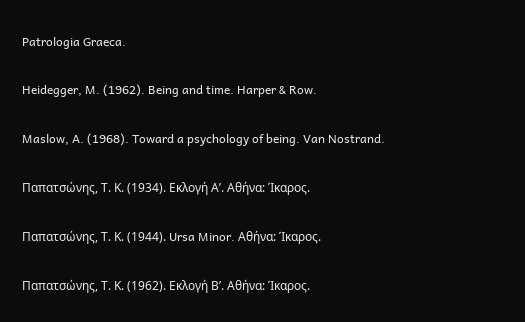Patrologia Graeca.

Heidegger, M. (1962). Being and time. Harper & Row.

Maslow, A. (1968). Toward a psychology of being. Van Nostrand.

Παπατσώνης, Τ. Κ. (1934). Εκλογή Α’. Αθήνα: Ίκαρος.

Παπατσώνης, Τ. Κ. (1944). Ursa Minor. Αθήνα: Ίκαρος.

Παπατσώνης, Τ. Κ. (1962). Εκλογή Β’. Αθήνα: Ίκαρος.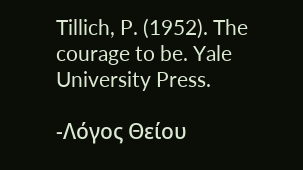Tillich, P. (1952). The courage to be. Yale University Press.

-Λόγος Θείου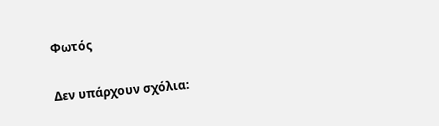Φωτός

Δεν υπάρχουν σχόλια: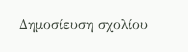Δημοσίευση σχολίου